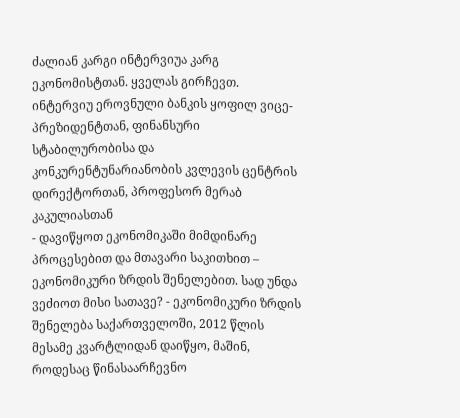ძალიან კარგი ინტერვიუა კარგ ეკონომისტთან. ყველას გირჩევთ.
ინტერვიუ ეროვნული ბანკის ყოფილ ვიცე-პრეზიდენტთან, ფინანსური სტაბილურობისა და კონკურენტუნარიანობის კვლევის ცენტრის დირექტორთან, პროფესორ მერაბ კაკულიასთან
- დავიწყოთ ეკონომიკაში მიმდინარე პროცესებით და მთავარი საკითხით – ეკონომიკური ზრდის შენელებით. სად უნდა ვეძიოთ მისი სათავე? - ეკონომიკური ზრდის შენელება საქართველოში, 2012 წლის მესამე კვარტლიდან დაიწყო, მაშინ, როდესაც წინასაარჩევნო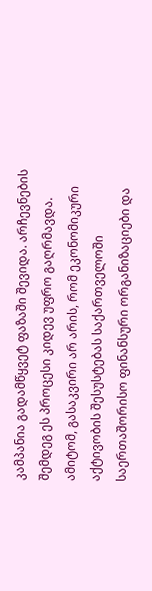კამპანია გადამწყვეტ ფაზაში შევიდა. არჩევნების შემდეგ ეს პროცესი კიდევ უფრო გაღრმავდა. ამიტომ, გასაკვირი არ არის, რომ ეკონომიკური აქტივობის შესუსტებას საქართველოში საერთაშორისო ფინანსური ორგანიზაციები და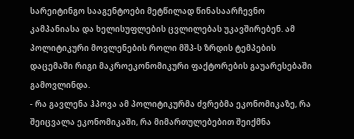სარეიტინგო სააგენტოები მეტწილად წინასაარჩევნო კამპანიასა და ხელისუფლების ცვლილებას უკავშირებენ. ამ პოლიტიკური მოვლენების როლი მშპ-ს ზრდის ტემპების დაცემაში რიგი მაკროეკონომიკური ფაქტორების გაუარესებაში გამოვლინდა.
- რა გავლენა ჰპოვა ამ პოლიტიკურმა ძვრებმა ეკონომიკაზე, რა შეიცვალა ეკონომიკაში, რა მიმართულებებით შეიქმნა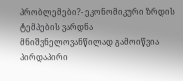პრობლემები?- ეკონომიკური ზრდის ტემპების ვარდნა მნიშვნელოვანწილად გამოიწვია პირდაპირი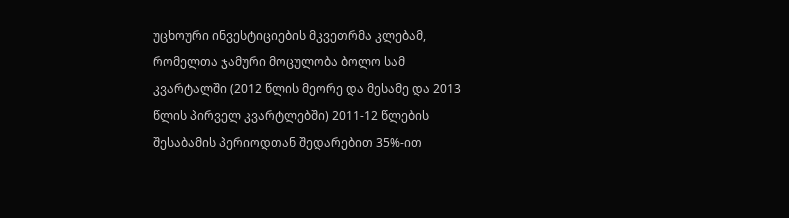უცხოური ინვესტიციების მკვეთრმა კლებამ, რომელთა ჯამური მოცულობა ბოლო სამ კვარტალში (2012 წლის მეორე და მესამე და 2013 წლის პირველ კვარტლებში) 2011-12 წლების შესაბამის პერიოდთან შედარებით 35%-ით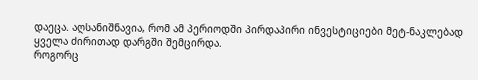დაეცა. აღსანიშნავია, რომ ამ პერიოდში პირდაპირი ინვესტიციები მეტ-ნაკლებად ყველა ძირითად დარგში შემცირდა.
როგორც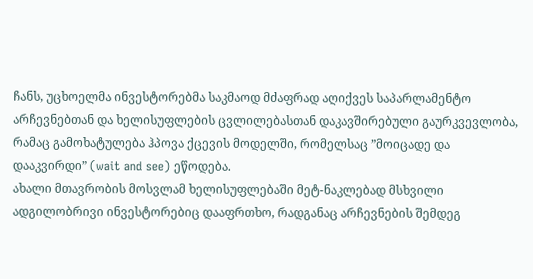ჩანს, უცხოელმა ინვესტორებმა საკმაოდ მძაფრად აღიქვეს საპარლამენტო არჩევნებთან და ხელისუფლების ცვლილებასთან დაკავშირებული გაურკვევლობა, რამაც გამოხატულება ჰპოვა ქცევის მოდელში, რომელსაც ”მოიცადე და დააკვირდი” (wait and see) ეწოდება.
ახალი მთავრობის მოსვლამ ხელისუფლებაში მეტ-ნაკლებად მსხვილი ადგილობრივი ინვესტორებიც დააფრთხო, რადგანაც არჩევნების შემდეგ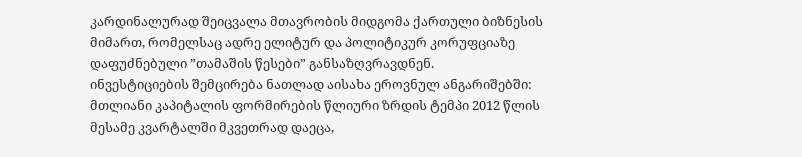კარდინალურად შეიცვალა მთავრობის მიდგომა ქართული ბიზნესის მიმართ, რომელსაც ადრე ელიტურ და პოლიტიკურ კორუფციაზე დაფუძნებული ”თამაშის წესები” განსაზღვრავდნენ.
ინვესტიციების შემცირება ნათლად აისახა ეროვნულ ანგარიშებში: მთლიანი კაპიტალის ფორმირების წლიური ზრდის ტემპი 2012 წლის მესამე კვარტალში მკვეთრად დაეცა,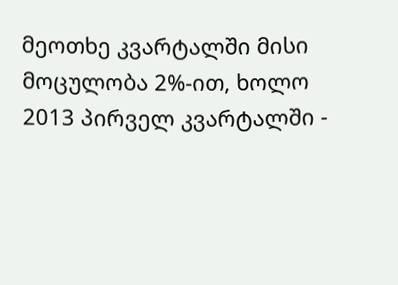მეოთხე კვარტალში მისი მოცულობა 2%-ით, ხოლო 2013 პირველ კვარტალში -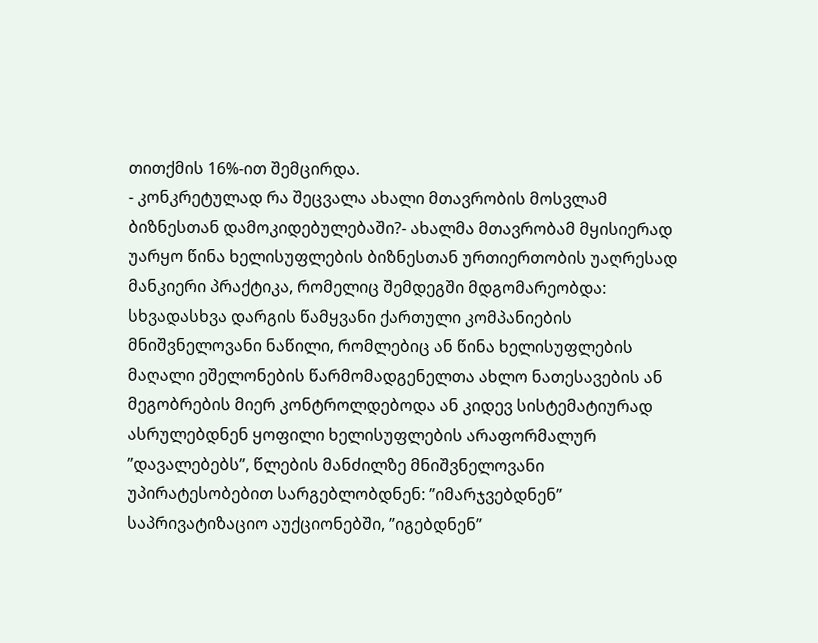თითქმის 16%-ით შემცირდა.
- კონკრეტულად რა შეცვალა ახალი მთავრობის მოსვლამ ბიზნესთან დამოკიდებულებაში?- ახალმა მთავრობამ მყისიერად უარყო წინა ხელისუფლების ბიზნესთან ურთიერთობის უაღრესად მანკიერი პრაქტიკა, რომელიც შემდეგში მდგომარეობდა: სხვადასხვა დარგის წამყვანი ქართული კომპანიების მნიშვნელოვანი ნაწილი, რომლებიც ან წინა ხელისუფლების მაღალი ეშელონების წარმომადგენელთა ახლო ნათესავების ან მეგობრების მიერ კონტროლდებოდა ან კიდევ სისტემატიურად ასრულებდნენ ყოფილი ხელისუფლების არაფორმალურ ”დავალებებს”, წლების მანძილზე მნიშვნელოვანი უპირატესობებით სარგებლობდნენ: ”იმარჯვებდნენ” საპრივატიზაციო აუქციონებში, ”იგებდნენ”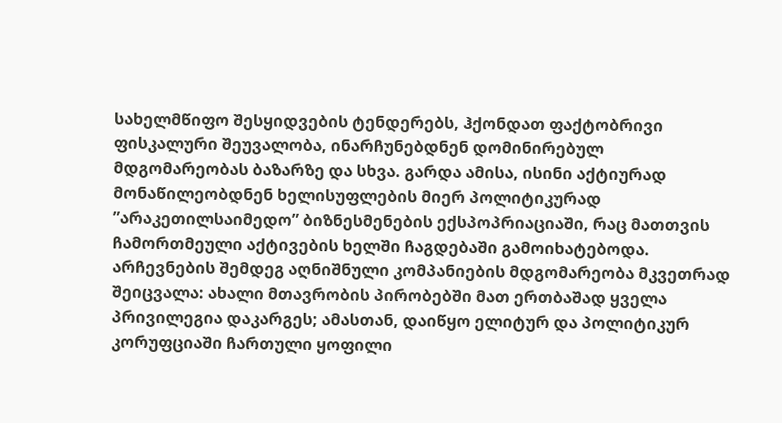სახელმწიფო შესყიდვების ტენდერებს, ჰქონდათ ფაქტობრივი ფისკალური შეუვალობა, ინარჩუნებდნენ დომინირებულ მდგომარეობას ბაზარზე და სხვა. გარდა ამისა, ისინი აქტიურად მონაწილეობდნენ ხელისუფლების მიერ პოლიტიკურად ”არაკეთილსაიმედო” ბიზნესმენების ექსპოპრიაციაში, რაც მათთვის ჩამორთმეული აქტივების ხელში ჩაგდებაში გამოიხატებოდა.
არჩევნების შემდეგ აღნიშნული კომპანიების მდგომარეობა მკვეთრად შეიცვალა: ახალი მთავრობის პირობებში მათ ერთბაშად ყველა პრივილეგია დაკარგეს; ამასთან, დაიწყო ელიტურ და პოლიტიკურ კორუფციაში ჩართული ყოფილი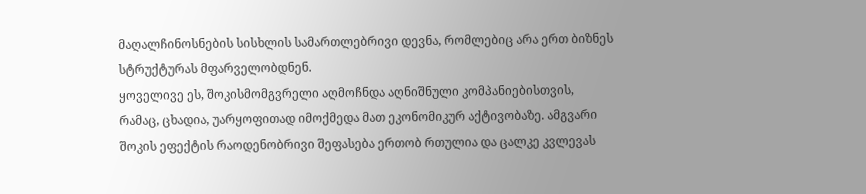მაღალჩინოსნების სისხლის სამართლებრივი დევნა, რომლებიც არა ერთ ბიზნეს სტრუქტურას მფარველობდნენ.
ყოველივე ეს, შოკისმომგვრელი აღმოჩნდა აღნიშნული კომპანიებისთვის, რამაც, ცხადია, უარყოფითად იმოქმედა მათ ეკონომიკურ აქტივობაზე. ამგვარი შოკის ეფექტის რაოდენობრივი შეფასება ერთობ რთულია და ცალკე კვლევას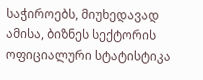საჭიროებს, მიუხედავად ამისა, ბიზნეს სექტორის ოფიციალური სტატისტიკა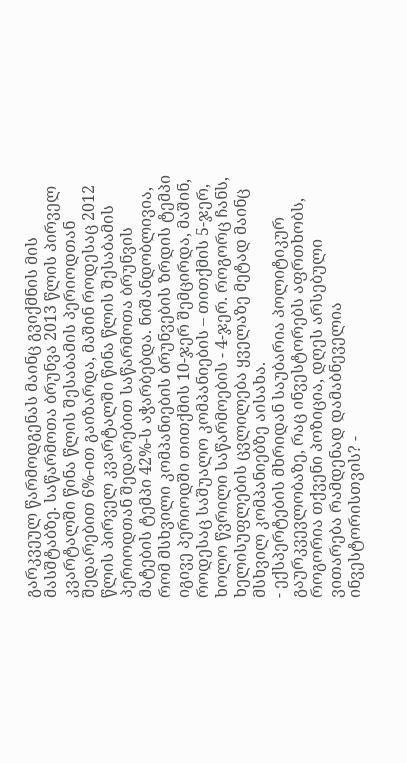გარკვეულ წარმოდგენას მაინც გვიქმნის მის მასშტაბზე. საწარმოთა ბრუნვა 2013 წლის პირველ კვარტალში წინა წლის შესაბამის პერიოდთან შედარებით 6%-ით გაიზარდა, მაშინ როდესაც 2012 წლის პირველ კვარტალში წინა წლის შესაბამის პერიოდთან შედარებით საწარმოთა ბრუნვის მატების ტემპი 42%-ს აჭარბებდა. ნიშანდობლივია, რომ მსხვილი კომპანიების ბრუნვების ზრდის ტემპი იგივე პერიოდში თითქმის 10-ჯერ შემცირდა, მაშინ, როდესაც საშუალო კომპანიების – თითქმის 5-ჯერ, ხოლო წვრილი საწარმოების - 4-ჯერ. როგორც ჩანს, ხელისუფლების ცვლილება ყველაზე მეტად მაინც მსხვილ კომპანიებზე აისახა.
- ექსპერტების მხრიდან საუბარია პოლიტიკურ გაურკვევლობაზე, რაც ინვესტორებს აფრთხობს, როგორია თქვენი პოზიცია, დღეს არსებული ვითარება რამდენად დამაბნეველია ინვესტორისთვის? -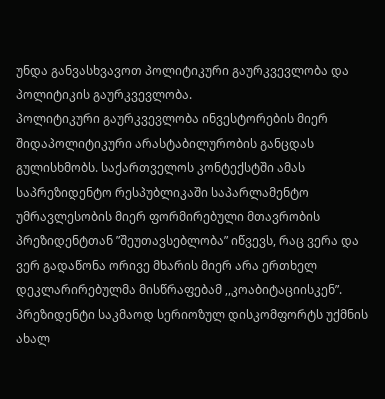უნდა განვასხვავოთ პოლიტიკური გაურკვევლობა და პოლიტიკის გაურკვევლობა.
პოლიტიკური გაურკვევლობა ინვესტორების მიერ შიდაპოლიტიკური არასტაბილურობის განცდას გულისხმობს. საქართველოს კონტექსტში ამას საპრეზიდენტო რესპუბლიკაში საპარლამენტო უმრავლესობის მიერ ფორმირებული მთავრობის პრეზიდენტთან ”შეუთავსებლობა” იწვევს, რაც ვერა და ვერ გადაწონა ორივე მხარის მიერ არა ერთხელ დეკლარირებულმა მისწრაფებამ ,,კოაბიტაციისკენ”. პრეზიდენტი საკმაოდ სერიოზულ დისკომფორტს უქმნის ახალ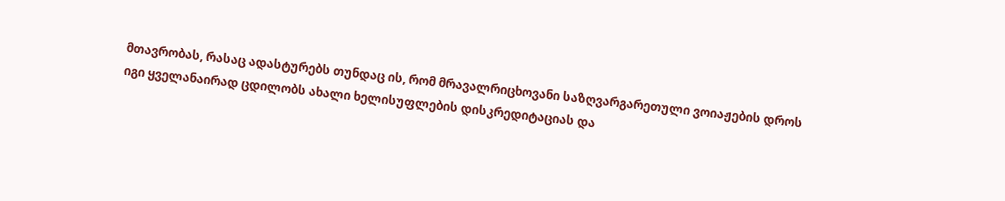მთავრობას, რასაც ადასტურებს თუნდაც ის, რომ მრავალრიცხოვანი საზღვარგარეთული ვოიაჟების დროს იგი ყველანაირად ცდილობს ახალი ხელისუფლების დისკრედიტაციას და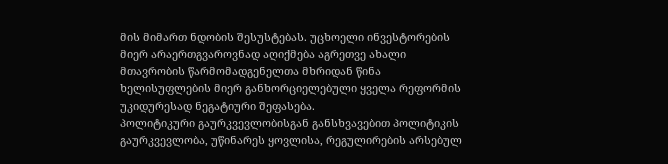მის მიმართ ნდობის შესუსტებას. უცხოელი ინვესტორების მიერ არაერთგვაროვნად აღიქმება აგრეთვე ახალი მთავრობის წარმომადგენელთა მხრიდან წინა ხელისუფლების მიერ განხორციელებული ყველა რეფორმის უკიდურესად ნეგატიური შეფასება.
პოლიტიკური გაურკვევლობისგან განსხვავებით პოლიტიკის გაურკვევლობა, უწინარეს ყოვლისა, რეგულირების არსებულ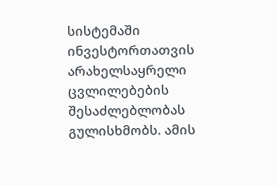სისტემაში ინვესტორთათვის არახელსაყრელი ცვლილებების შესაძლებლობას გულისხმობს. ამის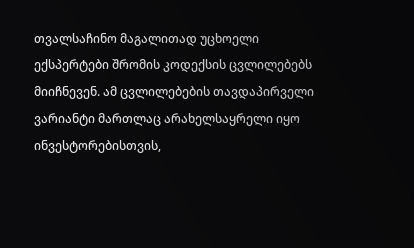თვალსაჩინო მაგალითად უცხოელი ექსპერტები შრომის კოდექსის ცვლილებებს მიიჩნევენ. ამ ცვლილებების თავდაპირველი ვარიანტი მართლაც არახელსაყრელი იყო ინვესტორებისთვის,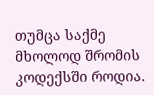თუმცა საქმე მხოლოდ შრომის კოდექსში როდია.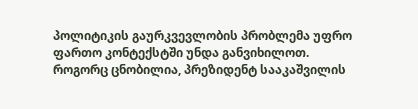პოლიტიკის გაურკვევლობის პრობლემა უფრო ფართო კონტექსტში უნდა განვიხილოთ.
როგორც ცნობილია, პრეზიდენტ სააკაშვილის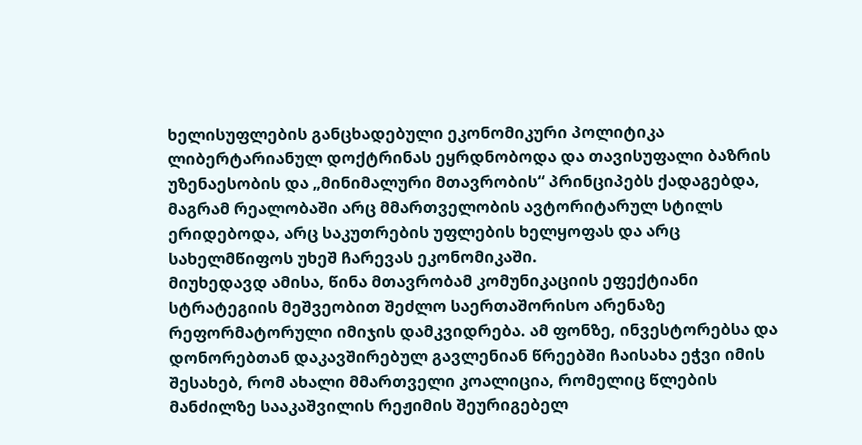ხელისუფლების განცხადებული ეკონომიკური პოლიტიკა ლიბერტარიანულ დოქტრინას ეყრდნობოდა და თავისუფალი ბაზრის უზენაესობის და „მინიმალური მთავრობის“ პრინციპებს ქადაგებდა, მაგრამ რეალობაში არც მმართველობის ავტორიტარულ სტილს ერიდებოდა, არც საკუთრების უფლების ხელყოფას და არც სახელმწიფოს უხეშ ჩარევას ეკონომიკაში.
მიუხედავდ ამისა, წინა მთავრობამ კომუნიკაციის ეფექტიანი სტრატეგიის მეშვეობით შეძლო საერთაშორისო არენაზე რეფორმატორული იმიჯის დამკვიდრება. ამ ფონზე, ინვესტორებსა და დონორებთან დაკავშირებულ გავლენიან წრეებში ჩაისახა ეჭვი იმის შესახებ, რომ ახალი მმართველი კოალიცია, რომელიც წლების მანძილზე სააკაშვილის რეჟიმის შეურიგებელ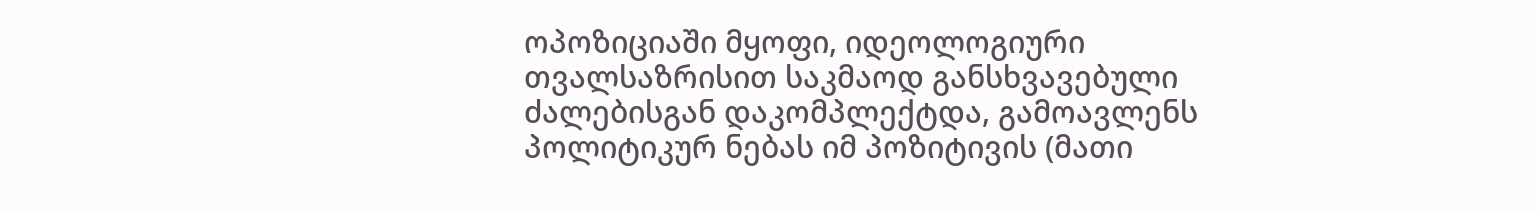ოპოზიციაში მყოფი, იდეოლოგიური თვალსაზრისით საკმაოდ განსხვავებული ძალებისგან დაკომპლექტდა, გამოავლენს პოლიტიკურ ნებას იმ პოზიტივის (მათი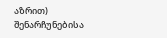აზრით) შენარჩუნებისა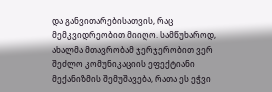და განვითარებისათვის, რაც მემკვიდრეობით მიიღო. სამწუხაროდ, ახალმა მთავრობამ ჯერჯერობით ვერ შეძლო კომუნიკაციის ეფექტიანი მექანიზმის შემუშავება, რათა ეს ეჭვი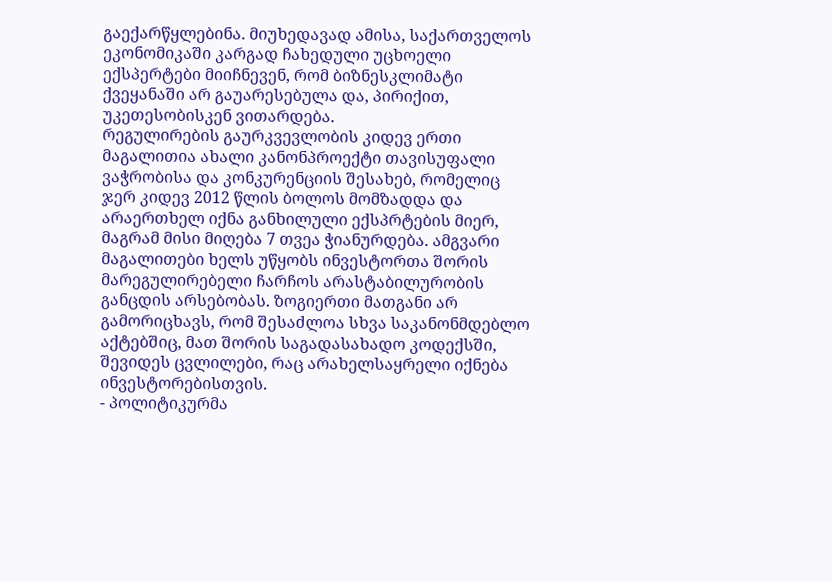გაექარწყლებინა. მიუხედავად ამისა, საქართველოს ეკონომიკაში კარგად ჩახედული უცხოელი ექსპერტები მიიჩნევენ, რომ ბიზნესკლიმატი ქვეყანაში არ გაუარესებულა და, პირიქით, უკეთესობისკენ ვითარდება.
რეგულირების გაურკვევლობის კიდევ ერთი მაგალითია ახალი კანონპროექტი თავისუფალი ვაჭრობისა და კონკურენციის შესახებ, რომელიც ჯერ კიდევ 2012 წლის ბოლოს მომზადდა და არაერთხელ იქნა განხილული ექსპრტების მიერ, მაგრამ მისი მიღება 7 თვეა ჭიანურდება. ამგვარი მაგალითები ხელს უწყობს ინვესტორთა შორის მარეგულირებელი ჩარჩოს არასტაბილურობის განცდის არსებობას. ზოგიერთი მათგანი არ გამორიცხავს, რომ შესაძლოა სხვა საკანონმდებლო აქტებშიც, მათ შორის საგადასახადო კოდექსში, შევიდეს ცვლილები, რაც არახელსაყრელი იქნება ინვესტორებისთვის.
- პოლიტიკურმა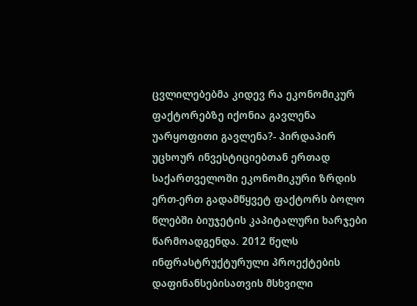ცვლილებებმა კიდევ რა ეკონომიკურ ფაქტორებზე იქონია გავლენა უარყოფითი გავლენა?- პირდაპირ უცხოურ ინვესტიციებთან ერთად საქართველოში ეკონომიკური ზრდის ერთ-ერთ გადამწყვეტ ფაქტორს ბოლო წლებში ბიუჯეტის კაპიტალური ხარჯები წარმოადგენდა. 2012 წელს ინფრასტრუქტურული პროექტების დაფინანსებისათვის მსხვილი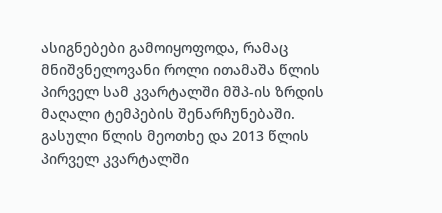ასიგნებები გამოიყოფოდა, რამაც მნიშვნელოვანი როლი ითამაშა წლის პირველ სამ კვარტალში მშპ-ის ზრდის მაღალი ტემპების შენარჩუნებაში. გასული წლის მეოთხე და 2013 წლის პირველ კვარტალში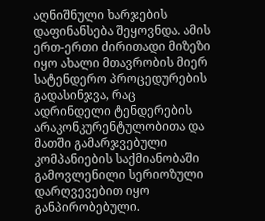აღნიშნული ხარჯების დაფინანსება შეყოვნდა. ამის ერთ-ერთი ძირითადი მიზეზი იყო ახალი მთავრობის მიერ სატენდერო პროცედურების გადასინჯვა, რაც ადრინდელი ტენდერების არაკონკურენტულობითა და მათში გამარჯვებული კომპანიების საქმიანობაში გამოვლენილი სერიოზული დარღვევებით იყო განპირობებული.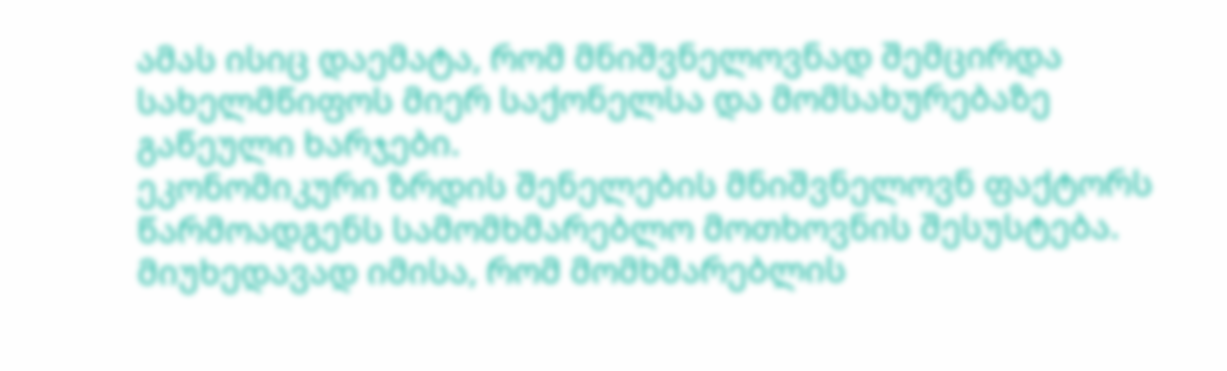ამას ისიც დაემატა, რომ მნიშვნელოვნად შემცირდა სახელმწიფოს მიერ საქონელსა და მომსახურებაზე გაწეული ხარჯები.
ეკონომიკური ზრდის შენელების მნიშვნელოვნ ფაქტორს წარმოადგენს სამომხმარებლო მოთხოვნის შესუსტება. მიუხედავად იმისა, რომ მომხმარებლის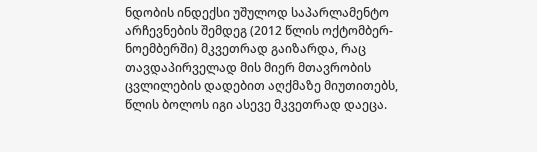ნდობის ინდექსი უშულოდ საპარლამენტო არჩევნების შემდეგ (2012 წლის ოქტომბერ-ნოემბერში) მკვეთრად გაიზარდა, რაც თავდაპირველად მის მიერ მთავრობის ცვლილების დადებით აღქმაზე მიუთითებს, წლის ბოლოს იგი ასევე მკვეთრად დაეცა.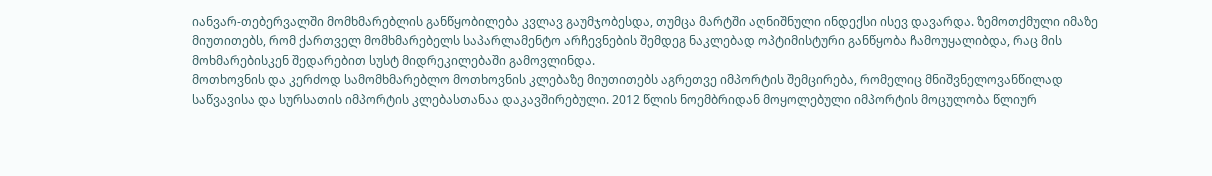იანვარ-თებერვალში მომხმარებლის განწყობილება კვლავ გაუმჯობესდა, თუმცა მარტში აღნიშნული ინდექსი ისევ დავარდა. ზემოთქმული იმაზე მიუთითებს, რომ ქართველ მომხმარებელს საპარლამენტო არჩევნების შემდეგ ნაკლებად ოპტიმისტური განწყობა ჩამოუყალიბდა, რაც მის მოხმარებისკენ შედარებით სუსტ მიდრეკილებაში გამოვლინდა.
მოთხოვნის და კერძოდ სამომხმარებლო მოთხოვნის კლებაზე მიუთითებს აგრეთვე იმპორტის შემცირება, რომელიც მნიშვნელოვანწილად საწვავისა და სურსათის იმპორტის კლებასთანაა დაკავშირებული. 2012 წლის ნოემბრიდან მოყოლებული იმპორტის მოცულობა წლიურ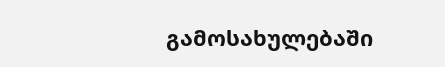გამოსახულებაში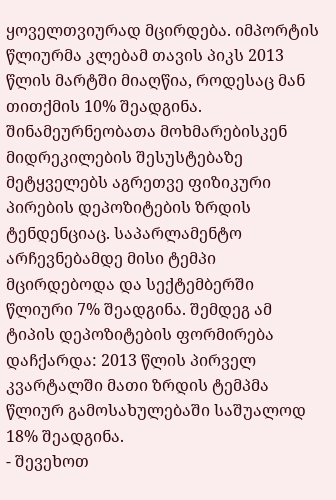ყოველთვიურად მცირდება. იმპორტის წლიურმა კლებამ თავის პიკს 2013 წლის მარტში მიაღწია, როდესაც მან თითქმის 10% შეადგინა.
შინამეურნეობათა მოხმარებისკენ მიდრეკილების შესუსტებაზე მეტყველებს აგრეთვე ფიზიკური პირების დეპოზიტების ზრდის ტენდენციაც. საპარლამენტო არჩევნებამდე მისი ტემპი მცირდებოდა და სექტემბერში წლიური 7% შეადგინა. შემდეგ ამ ტიპის დეპოზიტების ფორმირება დაჩქარდა: 2013 წლის პირველ კვარტალში მათი ზრდის ტემპმა წლიურ გამოსახულებაში საშუალოდ 18% შეადგინა.
- შევეხოთ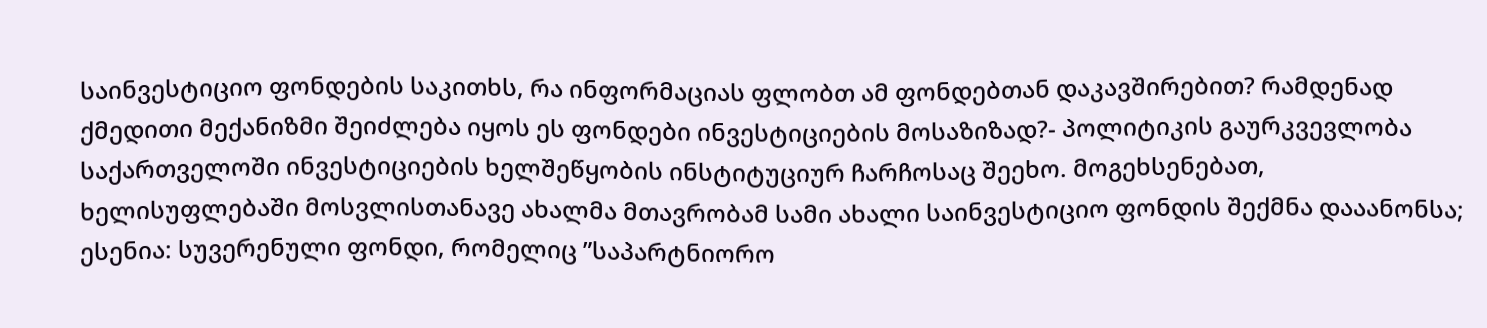საინვესტიციო ფონდების საკითხს, რა ინფორმაციას ფლობთ ამ ფონდებთან დაკავშირებით? რამდენად ქმედითი მექანიზმი შეიძლება იყოს ეს ფონდები ინვესტიციების მოსაზიზად?- პოლიტიკის გაურკვევლობა საქართველოში ინვესტიციების ხელშეწყობის ინსტიტუციურ ჩარჩოსაც შეეხო. მოგეხსენებათ, ხელისუფლებაში მოსვლისთანავე ახალმა მთავრობამ სამი ახალი საინვესტიციო ფონდის შექმნა დააანონსა; ესენია: სუვერენული ფონდი, რომელიც ”საპარტნიორო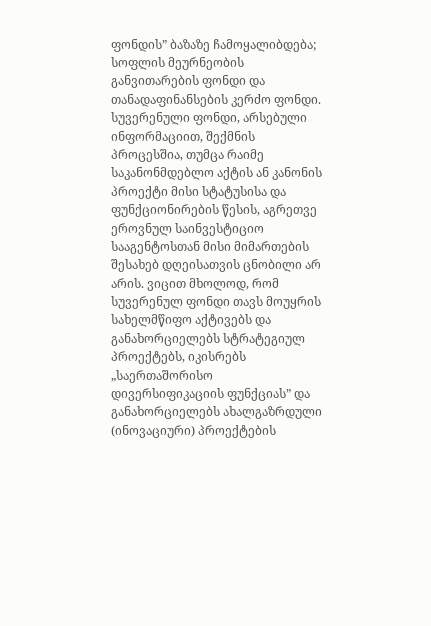ფონდის” ბაზაზე ჩამოყალიბდება; სოფლის მეურნეობის განვითარების ფონდი და თანადაფინანსების კერძო ფონდი.
სუვერენული ფონდი, არსებული ინფორმაციით, შექმნის პროცესშია, თუმცა რაიმე საკანონმდებლო აქტის ან კანონის პროექტი მისი სტატუსისა და ფუნქციონირების წესის, აგრეთვე ეროვნულ საინვესტიციო სააგენტოსთან მისი მიმართების შესახებ დღეისათვის ცნობილი არ არის. ვიცით მხოლოდ, რომ სუვერენულ ფონდი თავს მოუყრის სახელმწიფო აქტივებს და განახორციელებს სტრატეგიულ პროექტებს, იკისრებს „საერთაშორისო დივერსიფიკაციის ფუნქციას” და განახორციელებს ახალგაზრდული (ინოვაციური) პროექტების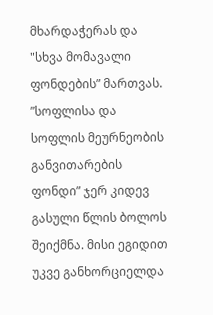მხარდაჭერას და "სხვა მომავალი ფონდების” მართვას.
”სოფლისა და სოფლის მეურნეობის განვითარების ფონდი” ჯერ კიდევ გასული წლის ბოლოს შეიქმნა. მისი ეგიდით უკვე განხორციელდა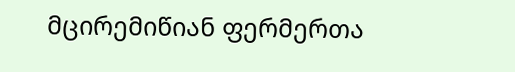მცირემიწიან ფერმერთა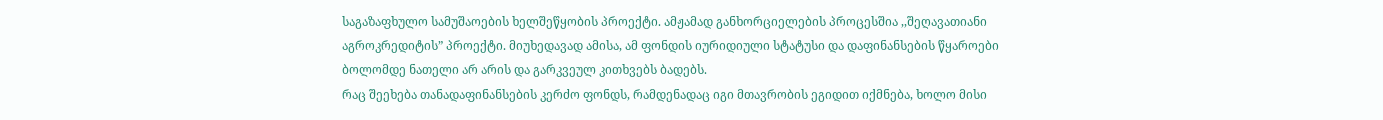საგაზაფხულო სამუშაოების ხელშეწყობის პროექტი. ამჟამად განხორციელების პროცესშია ,,შეღავათიანი აგროკრედიტის” პროექტი. მიუხედავად ამისა, ამ ფონდის იურიდიული სტატუსი და დაფინანსების წყაროები ბოლომდე ნათელი არ არის და გარკვეულ კითხვებს ბადებს.
რაც შეეხება თანადაფინანსების კერძო ფონდს, რამდენადაც იგი მთავრობის ეგიდით იქმნება, ხოლო მისი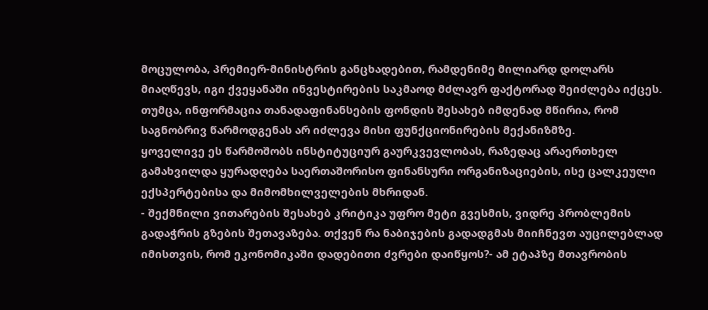მოცულობა, პრემიერ-მინისტრის განცხადებით, რამდენიმე მილიარდ დოლარს მიაღწევს, იგი ქვეყანაში ინვესტირების საკმაოდ მძლავრ ფაქტორად შეიძლება იქცეს. თუმცა, ინფორმაცია თანადაფინანსების ფონდის შესახებ იმდენად მწირია, რომ საგნობრივ წარმოდგენას არ იძლევა მისი ფუნქციონირების მექანიზმზე.
ყოველივე ეს წარმოშობს ინსტიტუციურ გაურკვევლობას, რაზედაც არაერთხელ გამახვილდა ყურადღება საერთაშორისო ფინანსური ორგანიზაციების, ისე ცალკეული ექსპერტებისა და მიმომხილველების მხრიდან.
- შექმნილი ვითარების შესახებ კრიტიკა უფრო მეტი გვესმის, ვიდრე პრობლემის გადაჭრის გზების შეთავაზება. თქვენ რა ნაბიჯების გადადგმას მიიჩნევთ აუცილებლად იმისთვის, რომ ეკონომიკაში დადებითი ძვრები დაიწყოს?- ამ ეტაპზე მთავრობის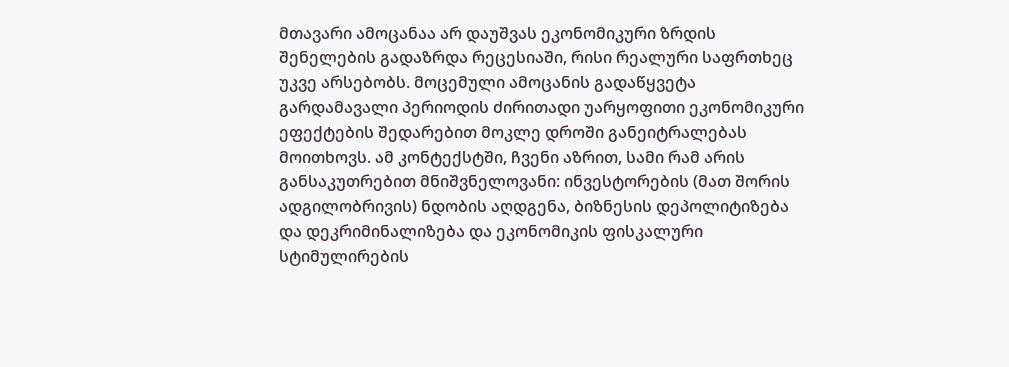მთავარი ამოცანაა არ დაუშვას ეკონომიკური ზრდის შენელების გადაზრდა რეცესიაში, რისი რეალური საფრთხეც უკვე არსებობს. მოცემული ამოცანის გადაწყვეტა გარდამავალი პერიოდის ძირითადი უარყოფითი ეკონომიკური ეფექტების შედარებით მოკლე დროში განეიტრალებას მოითხოვს. ამ კონტექსტში, ჩვენი აზრით, სამი რამ არის განსაკუთრებით მნიშვნელოვანი: ინვესტორების (მათ შორის ადგილობრივის) ნდობის აღდგენა, ბიზნესის დეპოლიტიზება და დეკრიმინალიზება და ეკონომიკის ფისკალური სტიმულირების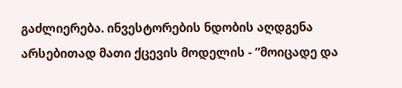გაძლიერება. ინვესტორების ნდობის აღდგენა არსებითად მათი ქცევის მოდელის - ”მოიცადე და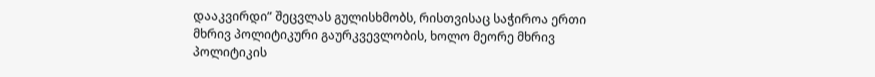დააკვირდი” შეცვლას გულისხმობს, რისთვისაც საჭიროა ერთი მხრივ პოლიტიკური გაურკვევლობის, ხოლო მეორე მხრივ პოლიტიკის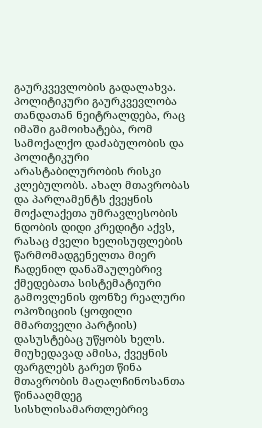გაურკვევლობის გადალახვა.
პოლიტიკური გაურკვევლობა თანდათან ნეიტრალდება, რაც იმაში გამოიხატება, რომ სამოქალქო დაძაბულობის და პოლიტიკური არასტაბილურობის რისკი კლებულობს. ახალ მთავრობას და პარლამენტს ქვეყნის მოქალაქეთა უმრავლესობის ნდობის დიდი კრედიტი აქვს, რასაც ძველი ხელისუფლების წარმომადგენელთა მიერ ჩადენილ დანაშაულებრივ ქმედებათა სისტემატიური გამოვლენის ფონზე რეალური ოპოზიციის (ყოფილი მმართველი პარტიის) დასუსტებაც უწყობს ხელს. მიუხედავად ამისა, ქვეყნის ფარგლებს გარეთ წინა მთავრობის მაღალჩინოსანთა წინააღმდეგ სისხლისამართლებრივ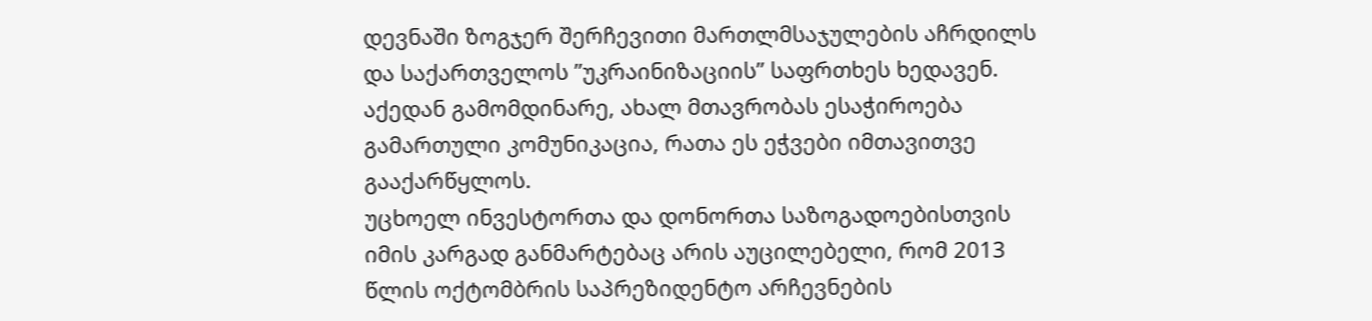დევნაში ზოგჯერ შერჩევითი მართლმსაჯულების აჩრდილს და საქართველოს ”უკრაინიზაციის” საფრთხეს ხედავენ. აქედან გამომდინარე, ახალ მთავრობას ესაჭიროება გამართული კომუნიკაცია, რათა ეს ეჭვები იმთავითვე გააქარწყლოს.
უცხოელ ინვესტორთა და დონორთა საზოგადოებისთვის იმის კარგად განმარტებაც არის აუცილებელი, რომ 2013 წლის ოქტომბრის საპრეზიდენტო არჩევნების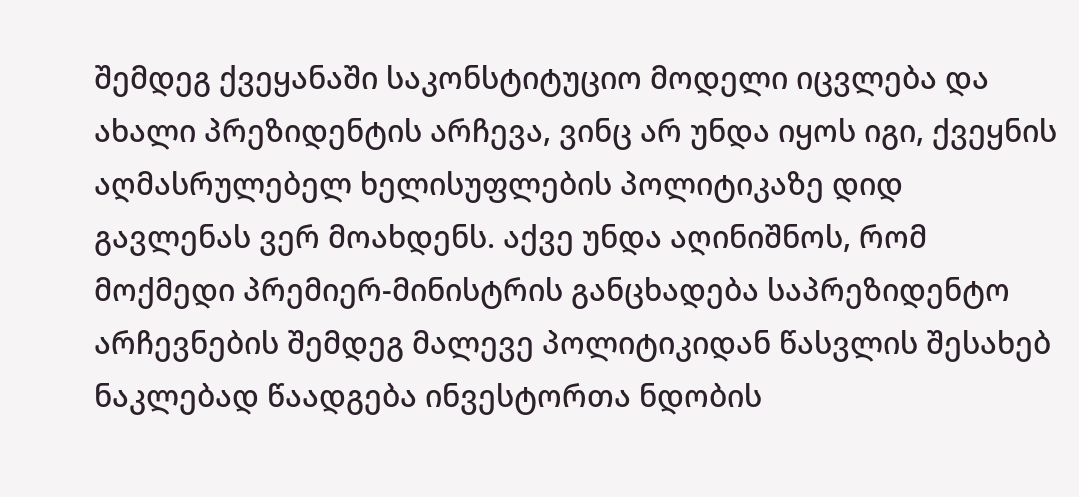შემდეგ ქვეყანაში საკონსტიტუციო მოდელი იცვლება და ახალი პრეზიდენტის არჩევა, ვინც არ უნდა იყოს იგი, ქვეყნის აღმასრულებელ ხელისუფლების პოლიტიკაზე დიდ გავლენას ვერ მოახდენს. აქვე უნდა აღინიშნოს, რომ მოქმედი პრემიერ-მინისტრის განცხადება საპრეზიდენტო არჩევნების შემდეგ მალევე პოლიტიკიდან წასვლის შესახებ ნაკლებად წაადგება ინვესტორთა ნდობის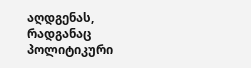აღდგენას, რადგანაც პოლიტიკური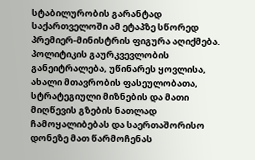სტაბილურობის გარანტად საქართველოში ამ ეტაპზე სწორედ პრემიერ-მინისტრის ფიგურა აღიქმება.
პოლიტიკის გაურკვევლობის განეიტრალება, უწინარეს ყოვლისა, ახალი მთავრობის ფასეულობათა, სტრატეგიული მიზნების და მათი მიღწევის გზების ნათლად ჩამოყალიბებას და საერთაშორისო დონეზე მათ წარმოჩენას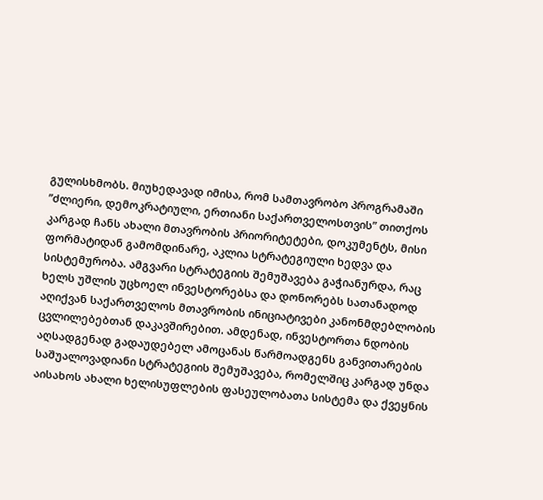გულისხმობს. მიუხედავად იმისა, რომ სამთავრობო პროგრამაში ”ძლიერი, დემოკრატიული, ერთიანი საქართველოსთვის” თითქოს კარგად ჩანს ახალი მთავრობის პრიორიტეტები, დოკუმენტს, მისი ფორმატიდან გამომდინარე, აკლია სტრატეგიული ხედვა და სისტემურობა. ამგვარი სტრატეგიის შემუშავება გაჭიანურდა, რაც ხელს უშლის უცხოელ ინვესტორებსა და დონორებს სათანადოდ აღიქვან საქართველოს მთავრობის ინიციატივები კანონმდებლობის ცვლილებებთან დაკავშირებით. ამდენად, ინვესტორთა ნდობის აღსადგენად გადაუდებელ ამოცანას წარმოადგენს განვითარების საშუალოვადიანი სტრატეგიის შემუშავება, რომელშიც კარგად უნდა აისახოს ახალი ხელისუფლების ფასეულობათა სისტემა და ქვეყნის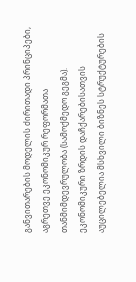განვითარების მოდელის ძირითადი პრინციპები, აგრეთვე ეკონომიკურ რეფორმათა თანმიმდევრულობა (სამოქმედო გეგმა).
ეკონომიკური ზრდის დაჩქარებისათვის აუცილებელია მსხვილი ბიზნეს სტრუქტურების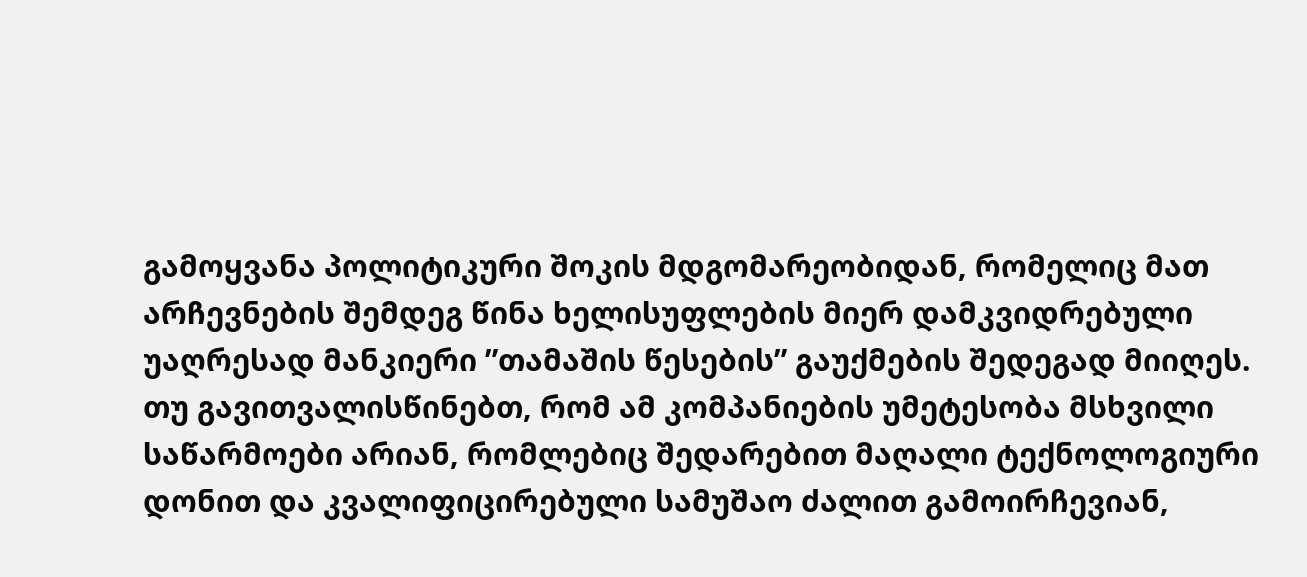გამოყვანა პოლიტიკური შოკის მდგომარეობიდან, რომელიც მათ არჩევნების შემდეგ წინა ხელისუფლების მიერ დამკვიდრებული უაღრესად მანკიერი ”თამაშის წესების” გაუქმების შედეგად მიიღეს.
თუ გავითვალისწინებთ, რომ ამ კომპანიების უმეტესობა მსხვილი საწარმოები არიან, რომლებიც შედარებით მაღალი ტექნოლოგიური დონით და კვალიფიცირებული სამუშაო ძალით გამოირჩევიან,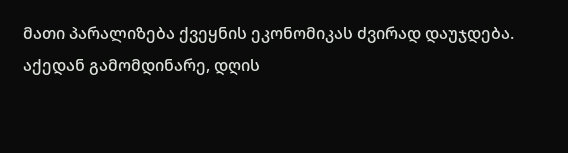მათი პარალიზება ქვეყნის ეკონომიკას ძვირად დაუჯდება. აქედან გამომდინარე, დღის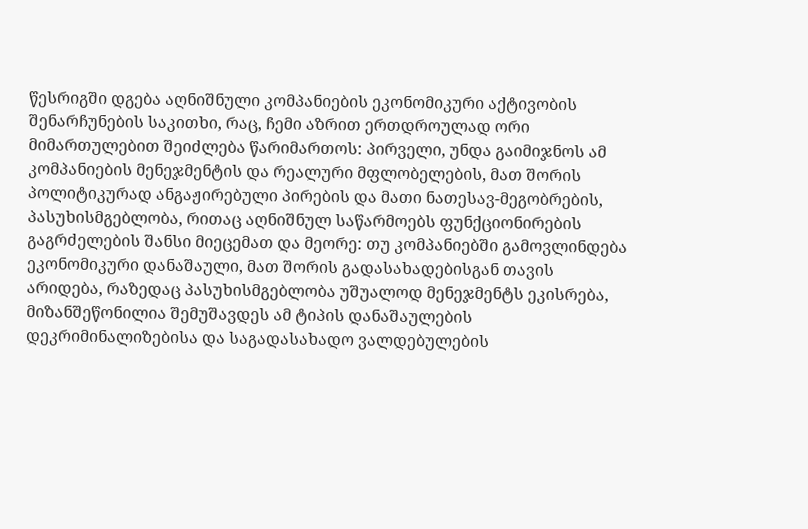წესრიგში დგება აღნიშნული კომპანიების ეკონომიკური აქტივობის შენარჩუნების საკითხი, რაც, ჩემი აზრით ერთდროულად ორი მიმართულებით შეიძლება წარიმართოს: პირველი, უნდა გაიმიჯნოს ამ კომპანიების მენეჯმენტის და რეალური მფლობელების, მათ შორის პოლიტიკურად ანგაჟირებული პირების და მათი ნათესავ-მეგობრების, პასუხისმგებლობა, რითაც აღნიშნულ საწარმოებს ფუნქციონირების გაგრძელების შანსი მიეცემათ და მეორე: თუ კომპანიებში გამოვლინდება ეკონომიკური დანაშაული, მათ შორის გადასახადებისგან თავის არიდება, რაზედაც პასუხისმგებლობა უშუალოდ მენეჯმენტს ეკისრება, მიზანშეწონილია შემუშავდეს ამ ტიპის დანაშაულების დეკრიმინალიზებისა და საგადასახადო ვალდებულების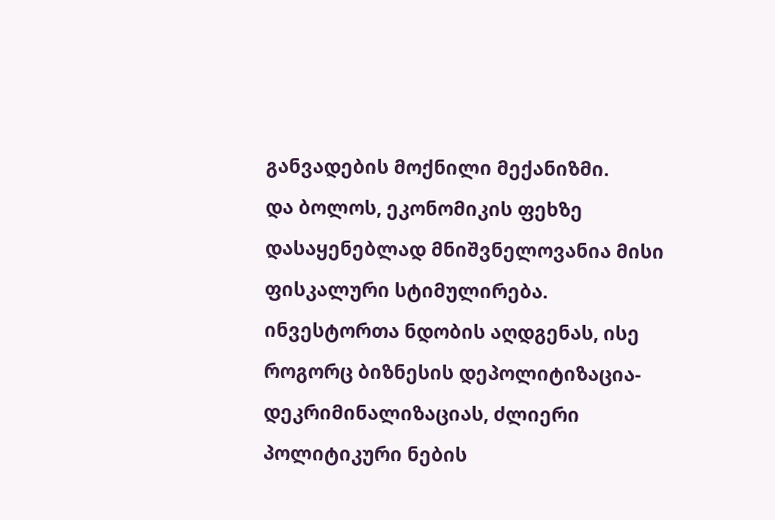განვადების მოქნილი მექანიზმი.
და ბოლოს, ეკონომიკის ფეხზე დასაყენებლად მნიშვნელოვანია მისი ფისკალური სტიმულირება. ინვესტორთა ნდობის აღდგენას, ისე როგორც ბიზნესის დეპოლიტიზაცია-დეკრიმინალიზაციას, ძლიერი პოლიტიკური ნების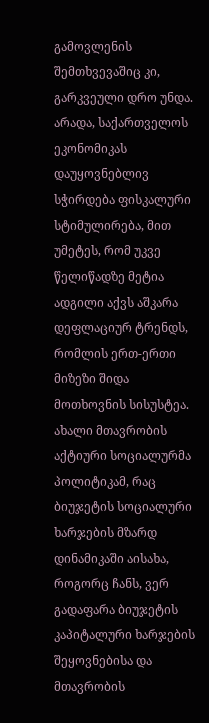გამოვლენის შემთხვევაშიც კი, გარკვეული დრო უნდა. არადა, საქართველოს ეკონომიკას დაუყოვნებლივ სჭირდება ფისკალური სტიმულირება, მით უმეტეს, რომ უკვე წელიწადზე მეტია ადგილი აქვს აშკარა დეფლაციურ ტრენდს, რომლის ერთ-ერთი მიზეზი შიდა მოთხოვნის სისუსტეა.
ახალი მთავრობის აქტიური სოციალურმა პოლიტიკამ, რაც ბიუჯეტის სოციალური ხარჯების მზარდ დინამიკაში აისახა, როგორც ჩანს, ვერ გადაფარა ბიუჯეტის კაპიტალური ხარჯების შეყოვნებისა და მთავრობის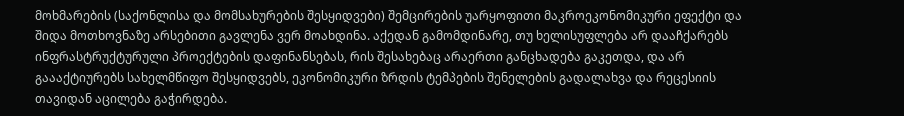მოხმარების (საქონლისა და მომსახურების შესყიდვები) შემცირების უარყოფითი მაკროეკონომიკური ეფექტი და შიდა მოთხოვნაზე არსებითი გავლენა ვერ მოახდინა. აქედან გამომდინარე, თუ ხელისუფლება არ დააჩქარებს ინფრასტრუქტურული პროექტების დაფინანსებას, რის შესახებაც არაერთი განცხადება გაკეთდა, და არ გაააქტიურებს სახელმწიფო შესყიდვებს, ეკონომიკური ზრდის ტემპების შენელების გადალახვა და რეცესიის თავიდან აცილება გაჭირდება.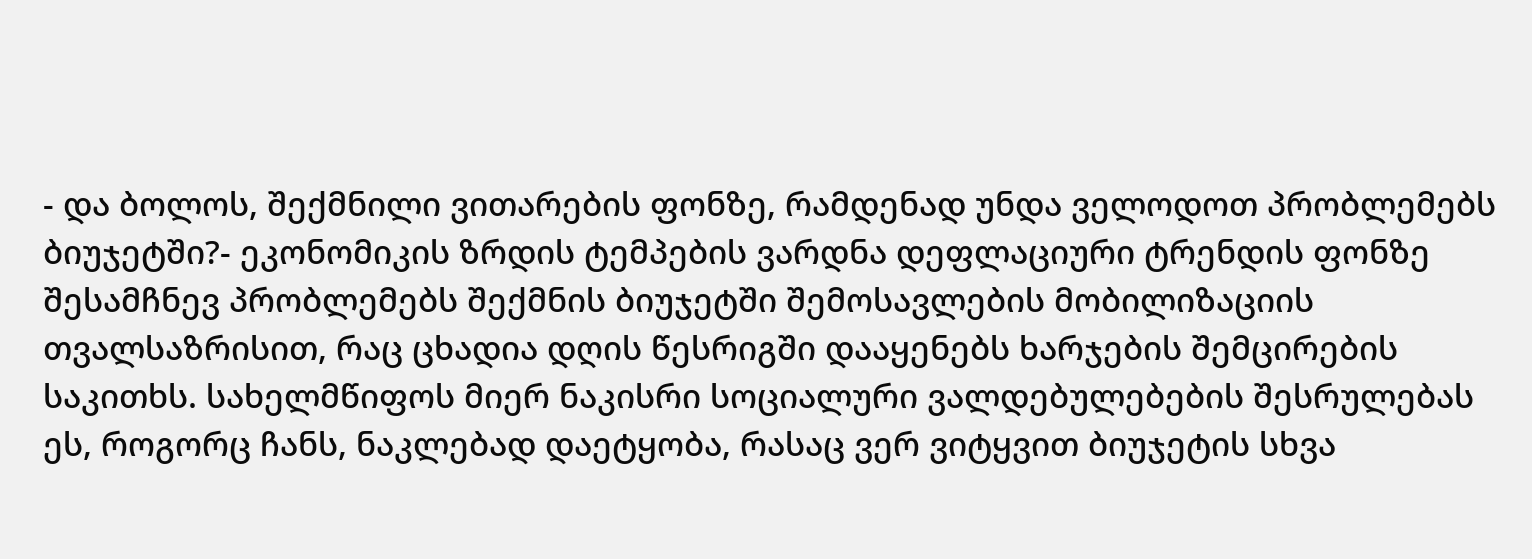- და ბოლოს, შექმნილი ვითარების ფონზე, რამდენად უნდა ველოდოთ პრობლემებს ბიუჯეტში?- ეკონომიკის ზრდის ტემპების ვარდნა დეფლაციური ტრენდის ფონზე შესამჩნევ პრობლემებს შექმნის ბიუჯეტში შემოსავლების მობილიზაციის თვალსაზრისით, რაც ცხადია დღის წესრიგში დააყენებს ხარჯების შემცირების საკითხს. სახელმწიფოს მიერ ნაკისრი სოციალური ვალდებულებების შესრულებას ეს, როგორც ჩანს, ნაკლებად დაეტყობა, რასაც ვერ ვიტყვით ბიუჯეტის სხვა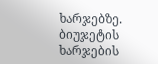ხარჯებზე. ბიუჯეტის ხარჯების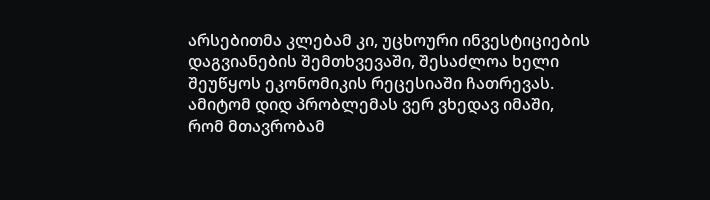არსებითმა კლებამ კი, უცხოური ინვესტიციების დაგვიანების შემთხვევაში, შესაძლოა ხელი შეუწყოს ეკონომიკის რეცესიაში ჩათრევას. ამიტომ დიდ პრობლემას ვერ ვხედავ იმაში, რომ მთავრობამ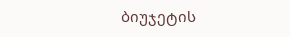ბიუჯეტის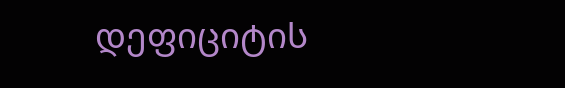დეფიციტის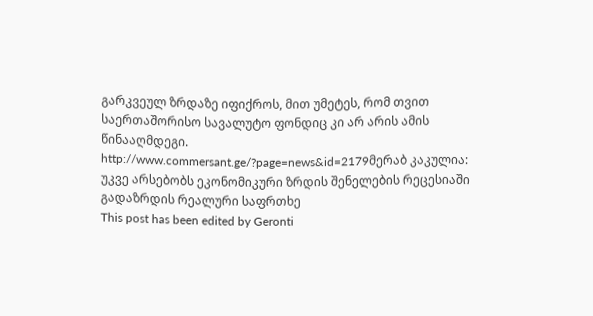გარკვეულ ზრდაზე იფიქროს, მით უმეტეს, რომ თვით საერთაშორისო სავალუტო ფონდიც კი არ არის ამის წინააღმდეგი.
http://www.commersant.ge/?page=news&id=2179მერაბ კაკულია: უკვე არსებობს ეკონომიკური ზრდის შენელების რეცესიაში გადაზრდის რეალური საფრთხე
This post has been edited by Geronti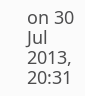on 30 Jul 2013, 20:31